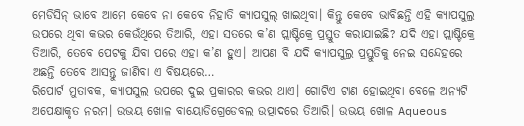ମେଡିସିନ୍ ଭାବେ ଆମେ କେବେ ନା କେବେ ନିହାତି କ୍ୟାପସୁଲ୍ ଖାଇଥିବା। କିନ୍ତୁ କେବେ ଭାବିଛନ୍ତି ଏହି କ୍ୟାପସୁଲ୍ର ଉପରେ ଥିବା କଭର କେଉଁଥିରେ ତିଆରି, ଏହା ସତରେ କ’ଣ ପ୍ଲାଷ୍ଟିକ୍ରେ ପ୍ରସ୍ତୁତ କରାଯାଇଛି? ଯଦି ଏହା ପ୍ଲାଷ୍ଟିକ୍ରେ ତିଆରି, ତେବେ ପେଟକୁ ଯିବା ପରେ ଏହା କ’ଣ ହୁଏ। ଆପଣ ବି ଯଦି କ୍ୟାପସୁଲ୍ର ପ୍ରସ୍ତୁତିକୁ ନେଇ ସନ୍ଦେହରେ ଅଛନ୍ତି ତେବେ ଆସନ୍ତୁ ଜାଣିବା ଏ ବିଷୟରେ…
ରିପୋର୍ଟ ମୁତାବକ, କ୍ୟାପସୁଲ ଉପରେ ଦୁଇ ପ୍ରକାରର କଭର ଥାଏ। ଗୋଟିଏ ଟାଣ ହୋଇଥିବା ବେଳେ ଅନ୍ୟଟି ଅପେକ୍ଷାକୃତ ନରମ। ଉଭୟ ଖୋଳ ବାୟୋଡିଗ୍ରେଡେବଲ ଉତ୍ପାଦରେ ତିଆରି। ଉଭୟ ଖୋଳ Aqueous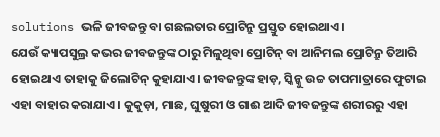solutions ଭଳି ଜୀବଜନ୍ତୁ ବା ଗଛଲତାର ପ୍ରୋଟିନ୍ରୁ ପ୍ରସ୍ତୁତ ହୋଇଥାଏ।
ଯେଉଁ କ୍ୟାପସୁଲ୍ର କଭର ଜୀବଜନ୍ତୁଙ୍କ ଠାରୁ ମିଳୁଥିବା ପ୍ରୋଟିନ୍ ବା ଆନିମଲ ପ୍ରୋଟିନ୍ରୁ ତିଆରି ହୋଇଥାଏ ତାହାକୁ ଜିଲୋଟିନ୍ କୁହାଯାଏ। ଜୀବଜନ୍ତୁଙ୍କ ହାଡ଼, ସ୍କିନ୍କୁ ଉଚ୍ଚ ତାପମାତ୍ରାରେ ଫୁଟାଇ ଏହା ବାହାର କରାଯାଏ। କୁକୁଡ଼ା, ମାଛ, ଘୁଷୁରୀ ଓ ଗାଈ ଆଦି ଜୀବଜନ୍ତୁଙ୍କ ଶରୀରରୁ ଏହା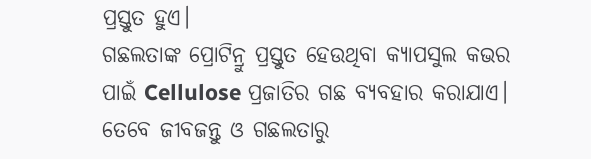ପ୍ରସ୍ତୁତ ହୁଏ।
ଗଛଲତାଙ୍କ ପ୍ରୋଟିନ୍ରୁ ପ୍ରସ୍ତୁତ ହେଉଥିବା କ୍ୟାପସୁଲ କଭର ପାଇଁ Cellulose ପ୍ରଜାତିର ଗଛ ବ୍ୟବହାର କରାଯାଏ। ତେବେ ଜୀବଜନ୍ତୁ ଓ ଗଛଲତାରୁ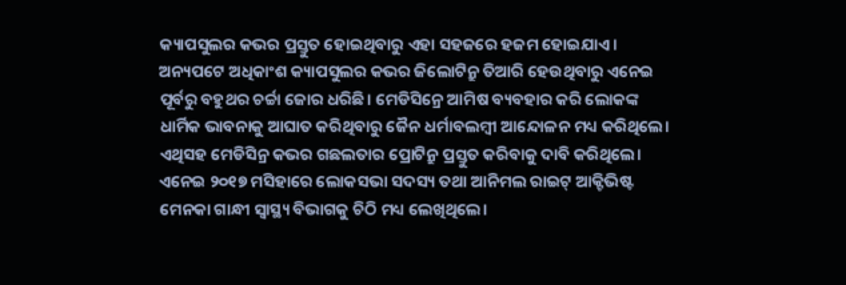କ୍ୟାପସୁଲର କଭର ପ୍ରସ୍ତୁତ ହୋଇଥିବାରୁ ଏହା ସହଜରେ ହଜମ ହୋଇଯାଏ।
ଅନ୍ୟପଟେ ଅଧିକାଂଶ କ୍ୟାପସୁଲର କଭର ଜିଲୋଟିନ୍ରୁ ତିଆରି ହେଉଥିବାରୁ ଏନେଇ ପୂର୍ବରୁ ବହୁଥର ଚର୍ଚ୍ଚା ଜୋର ଧରିଛି। ମେଡିସିନ୍ରେ ଆମିଷ ବ୍ୟବହାର କରି ଲୋକଙ୍କ ଧାର୍ମିକ ଭାବନାକୁ ଆଘାତ କରିଥିବାରୁ ଜୈନ ଧର୍ମାବଲମ୍ବୀ ଆନ୍ଦୋଳନ ମଧ୍ୟ କରିଥିଲେ। ଏଥିସହ ମେଡିସିନ୍ର କଭର ଗଛଲତାର ପ୍ରୋଟିନ୍ରୁ ପ୍ରସ୍ତୁତ କରିବାକୁ ଦାବି କରିଥିଲେ। ଏନେଇ ୨୦୧୭ ମସିହାରେ ଲୋକସଭା ସଦସ୍ୟ ତଥା ଆନିମଲ ରାଇଟ୍ ଆକ୍ଟିଭିଷ୍ଟ ମେନକା ଗାନ୍ଧୀ ସ୍ୱାସ୍ଥ୍ୟ ବିଭାଗକୁ ଚିଠି ମଧ୍ୟ ଲେଖିଥିଲେ।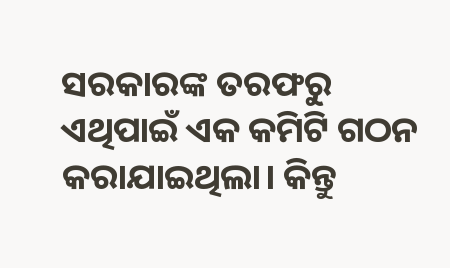ସରକାରଙ୍କ ତରଫରୁ ଏଥିପାଇଁ ଏକ କମିଟି ଗଠନ କରାଯାଇଥିଲା। କିନ୍ତୁ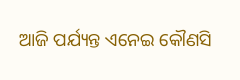ଆଜି ପର୍ଯ୍ୟନ୍ତ ଏନେଇ କୌଣସି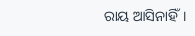ରାୟ ଆସିନାହିଁ।